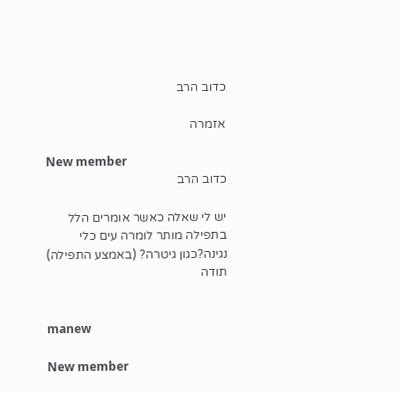כדוב הרב

אזמרה

New member
כדוב הרב

יש לי שאלה כאשר אומרים הלל בתפילה מותר לומרה עים כלי נגינה?כגון גיטרה? (באמצע התפילה) תודה


manew

New member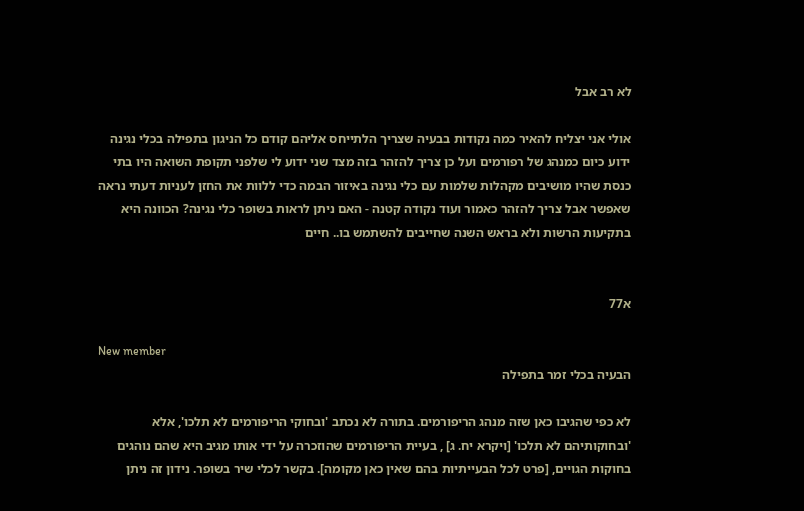לא רב אבל

אולי אני יצליח להאיר כמה נקודות בבעיה שצריך הלתייחס אליהם קודם כל הניגון בתפילה בכלי נגינה ידוע כיום כמנהג של רפורמים ועל כן צריך להזהר בזה מצד שני ידוע לי שלפני תקופת השואה היו בתי כנסת שהיו מושיבים מקהלות שלמות עם כלי נגינה באיזור הבמה כדי ללוות את החזן לעניות דעתי נראה שאפשר אבל צריך להזהר כאמור ועוד נקודה קטנה - האם ניתן לראות בשופר כלי נגינה? הכוונה היא בתקיעות הרשות ולא בראש השנה שחייבים להשתמש בו.. חיים


א77

New member
הבעיה בכלי זמר בתפילה

לא כפי שהגיבו כאן שזה מנהג הריפורמים. בתורה לא נכתב 'ובחוקי הריפורמים לא תלכו', אלא 'ובחוקותיהם לא תלכו' [ויקרא יח. ג] , בעיית הריפורמים שהוזכרה על ידי אותו מגיב היא שהם נוהגים בחוקות הגויים, [פרט לכל הבעייתיות בהם שאין כאן מקומה]. בקשר לכלי שיר בשופר. נידון זה ניתן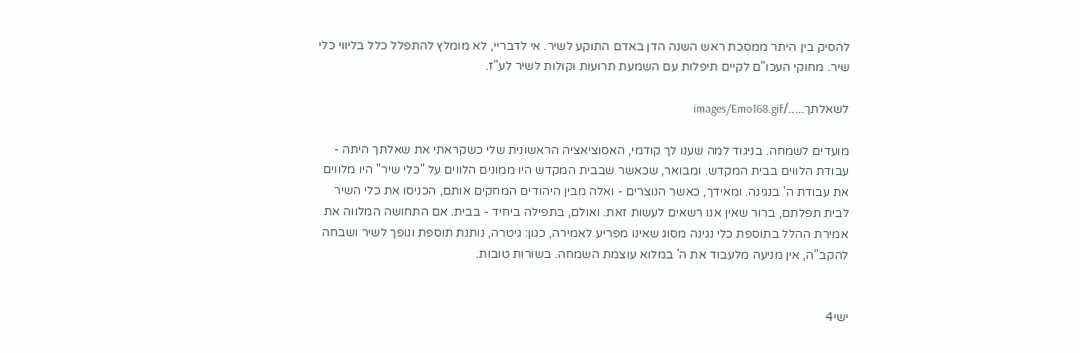להסיק בין היתר ממסכת ראש השנה הדן באדם התוקע לשיר. אי לדבריי, לא מומלץ להתפלל כלל בליווי כלי שיר. מחוקי העכו"ם לקיים תיפלות עם השמעת תרועות וקולות לשיר לע"ז.

לשאלתך...../images/Emo168.gif

מועדים לשמחה. בניגוד למה שענו לך קודמי, האסוציאציה הראשונית שלי כשקראתי את שאלתך היתה - עבודת הלווים בבית המקדש. ומבואר, שכאשר שבבית המקדש היו ממונים הלווים על "כלי שיר" היו מלווים את עבודת ה' בנגינה. ומאידך, כאשר הנוצרים - ואלה מבין היהודים המחקים אותם, הכניסו את כלי השיר לבית תפלתם, ברור שאין אנו רשאים לעשות זאת. ואולם, בתפילה ביחיד - בבית. אם התחושה המלווה את אמירת ההלל בתוספת כלי נגינה מסוג שאינו מפריע לאמירה, כגון: גיטרה, נותנת תוספת ונופך לשיר ושבחה להקב"ה, אין מניעה מלעבוד את ה' במלוא עוצמת השמחה. בשורות טובות.


ישי4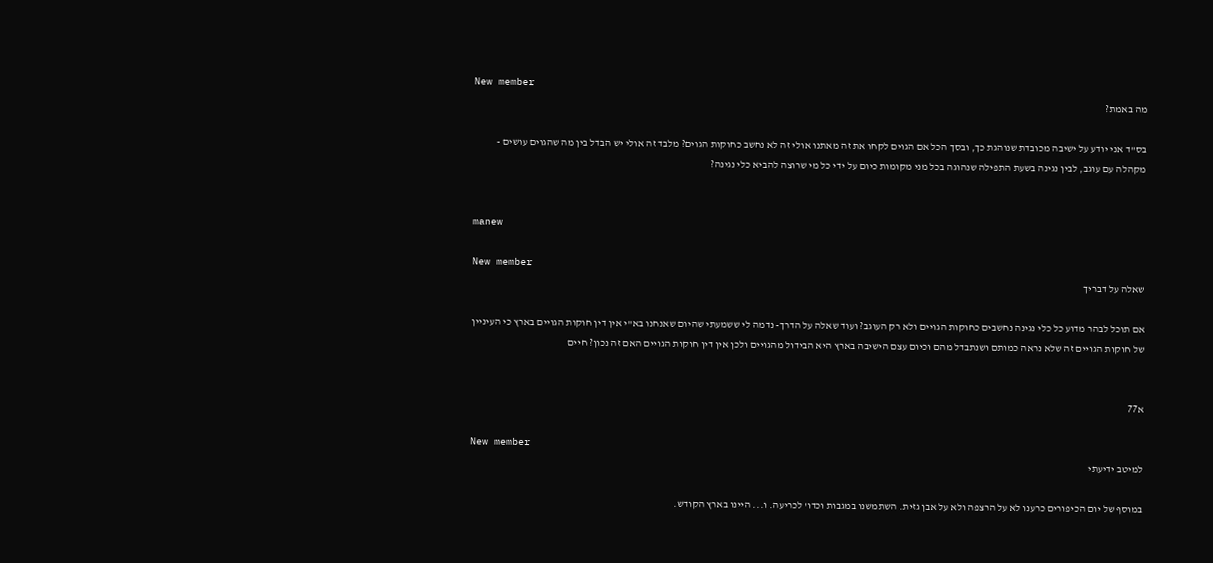New member
מה באמת?

בס"ד אני יודע על ישיבה מכובדת שנוהגת כך, ובסך הכל אם הגוים לקחו את זה מאתנו אולי זה לא נחשב כחוקות הגוים? מלבד זה אולי יש הבדל בין מה שהגוים עושים - מקהלה עם עוגב, לבין נגינה בשעת התפילה שנהוגה בכל מני מקומות כיום על ידי כל מי שרוצה להביא כלי נגינה?


manew

New member
שאלה על דבריך

אם תוכל לבהר מדוע כל כלי נגינה נחשבים כחוקות הגויים ולא רק העוגב? ועוד שאלה על הדרך- נדמה לי ששמעתי שהיום שאנחנו בא"י אין דין חוקות הגויים בארץ כי העיניין של חוקות הגויים זה שלא נראה כמותם ושנתבדל מהם וכיום עצם הישיבה בארץ היא הבידול מהגויים ולכן אין דין חוקות הגויים האם זה נכון? חיים


א77

New member
למיטב ידיעתי

במוסף של יום הכיפורים כרענו לא על הרצפה ולא על אבן גזית. השתמשנו במגבות וכדו' לכריעה. ו... היינו בארץ הקודש.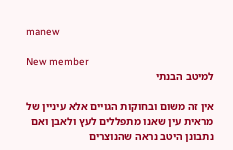manew

New member
למיטב הבנתי

אין זה משום ובחוקות הגויים אלא עיניין של מראית עין שאנו מתפללים לעץ ולאבן ואם נתבונן היטב נראה שהנוצרים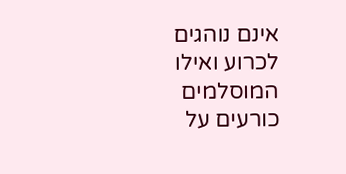אינם נוהגים לכרוע ואילו המוסלמים כורעים על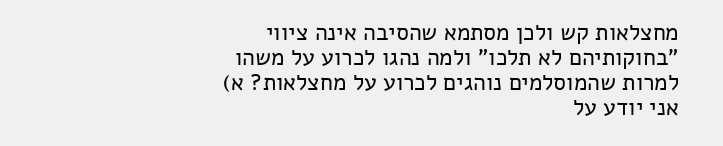מחצלאות קש ולכן מסתמא שהסיבה אינה ציווי "בחוקותיהם לא תלכו" ולמה נהגו לכרוע על משהו למרות שהמוסלמים נוהגים לכרוע על מחצלאות? א) אני יודע על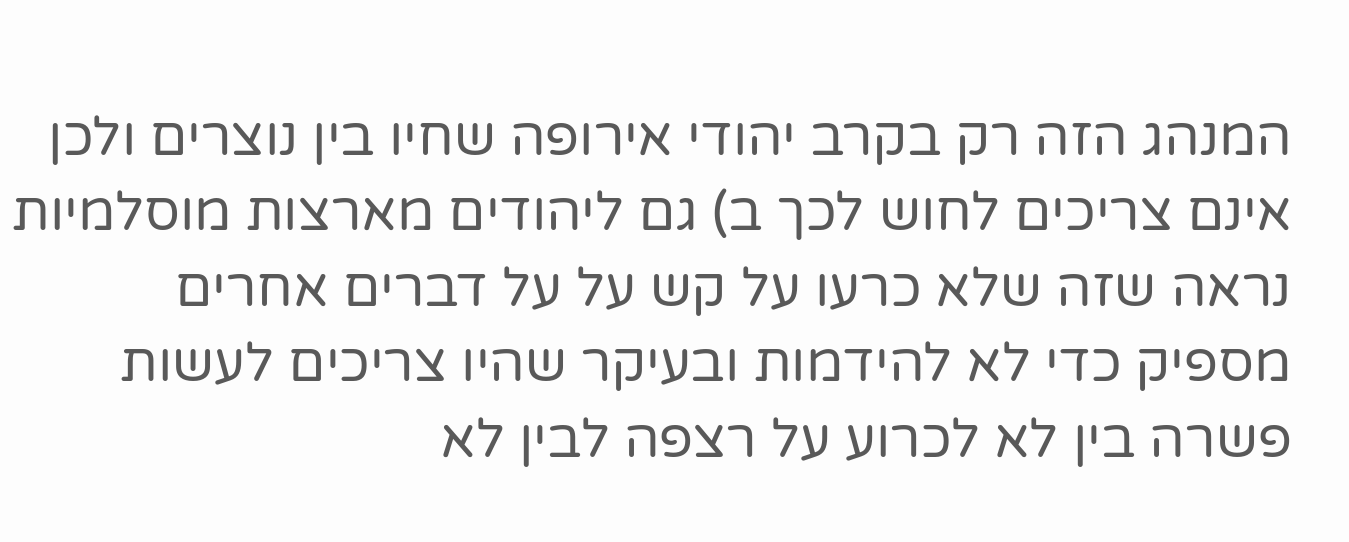המנהג הזה רק בקרב יהודי אירופה שחיו בין נוצרים ולכן אינם צריכים לחוש לכך ב) גם ליהודים מארצות מוסלמיות נראה שזה שלא כרעו על קש על על דברים אחרים מספיק כדי לא להידמות ובעיקר שהיו צריכים לעשות פשרה בין לא לכרוע על רצפה לבין לא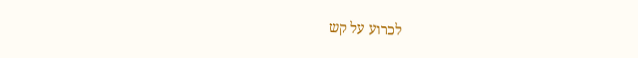לכרוע על קש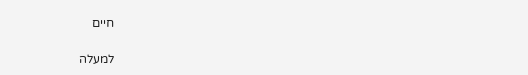חיים

למעלה